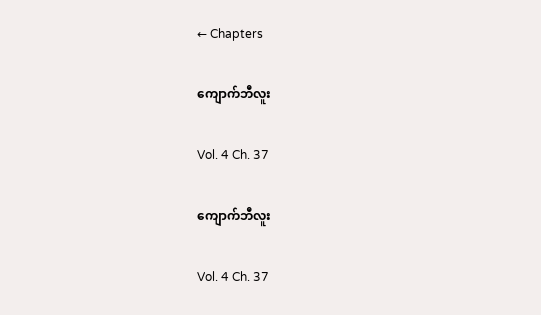← Chapters

ကျောက်ဘီလူး

Vol. 4 Ch. 37

ကျောက်ဘီလူး

Vol. 4 Ch. 37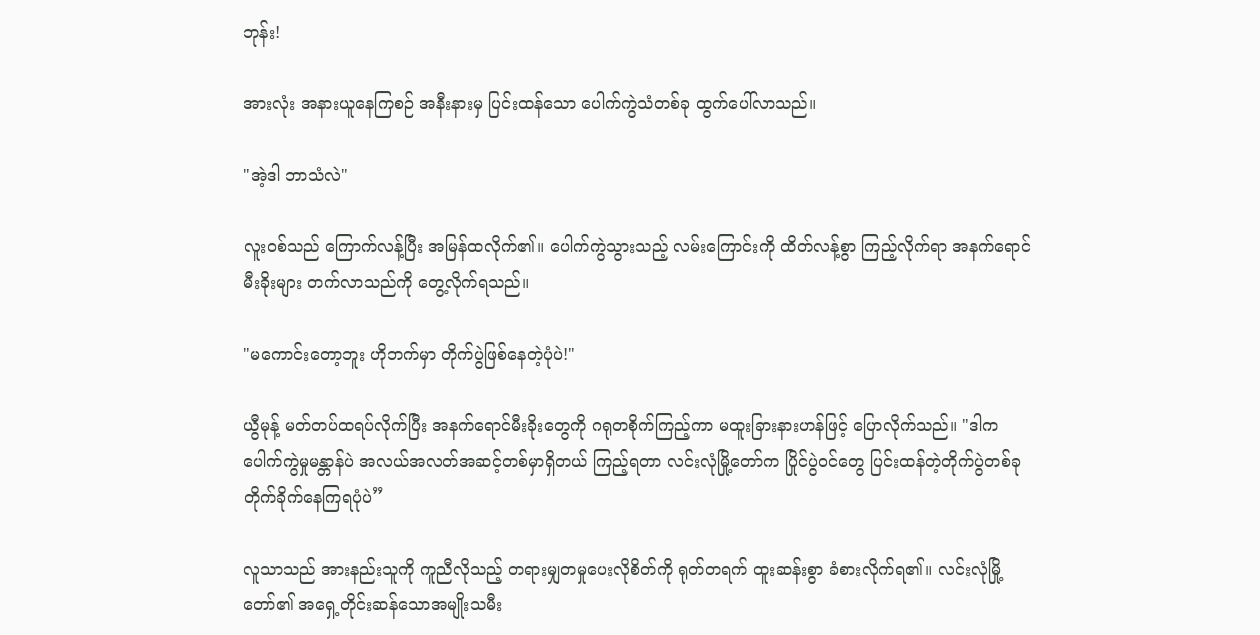ဘုန်း!

အားလုံး အနားယူနေကြစဉ် အနီးနားမှ ပြင်းထန်သော ပေါက်ကွဲသံတစ်ခု ထွက်ပေါ်လာသည်။

"အဲ့ဒါ ဘာသံလဲ"

လူးဝစ်သည် ကြောက်လန့်ပြီး အမြန်ထလိုက်၏။ ပေါက်ကွဲသွားသည့် လမ်းကြောင်းကို ထိတ်လန့်စွာ ကြည့်လိုက်ရာ အနက်ရောင် မီးခိုးများ တက်လာသည်ကို တွေ့လိုက်ရသည်။

"မကောင်းတော့ဘူး ဟိုဘက်မှာ တိုက်ပွဲဖြစ်နေတဲ့ပုံပဲ!"

ယွီမုန့် မတ်တပ်ထရပ်လိုက်ပြီး အနက်ရောင်မီးခိုးတွေကို ဂရုတစိုက်ကြည့်ကာ မထူးခြားနားဟန်ဖြင့် ပြောလိုက်သည်။ "ဒါက ပေါက်ကွဲမှုမန္တာန်ပဲ အလယ်အလတ်အဆင့်တစ်မှာရှိတယ် ကြည့်ရတာ လင်းလုံမြို့တော်က ပြိုင်ပွဲဝင်တွေ ပြင်းထန်တဲ့တိုက်ပွဲတစ်ခု တိုက်ခိုက်နေကြရပုံပဲ”

လူသာသည် အားနည်းသူကို ကူညီလိုသည့် တရားမျှတမှု‌ပေးလိုစိတ်ကို ရုတ်တရက် ထူးဆန်းစွာ ခံစားလိုက်ရ၏။ လင်းလုံမြို့တော်၏ အရှေ့တိုင်းဆန်သောအမျိုးသမီး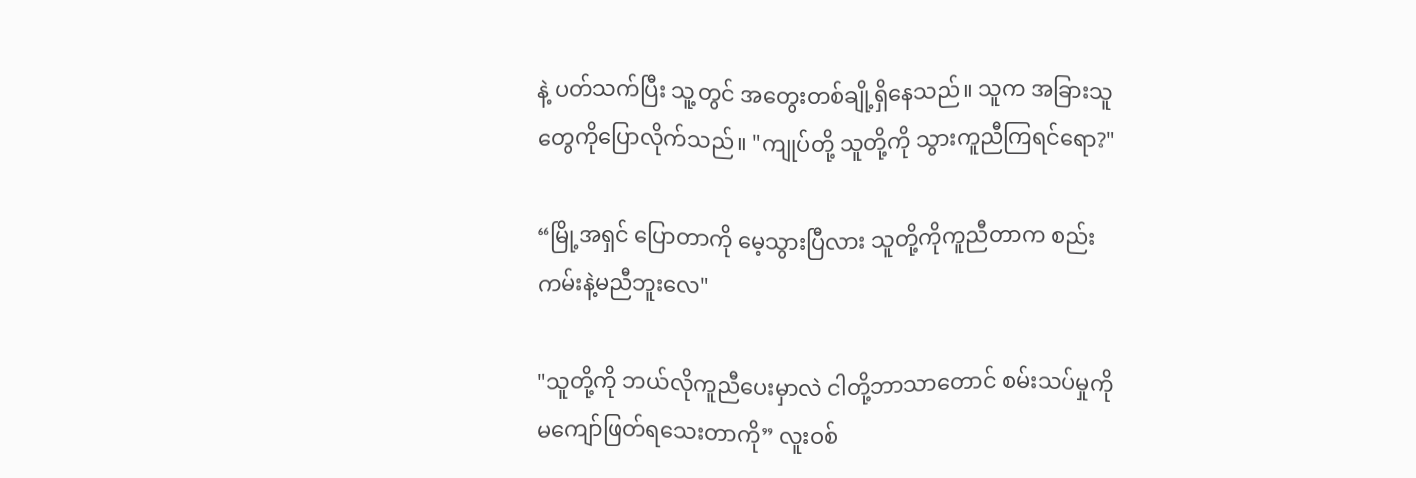နဲ့ ပတ်သက်ပြီး သူ့တွင် အတွေးတစ်ချို့ရှိနေသည်။ သူက အခြားသူတွေကိုပြောလိုက်သည်။ "ကျုပ်တို့ သူတို့ကို သွားကူညီကြရင်ရော?"

“မြို့အရှင် ပြောတာကို မေ့သွားပြီလား သူတို့ကိုကူညီတာက စည်းကမ်းနဲ့မညီဘူးလေ"

"သူတို့ကို ဘယ်လိုကူညီပေးမှာလဲ ငါတို့ဘာသာတောင် စမ်းသပ်မှုကို မကျော်ဖြတ်ရသေးတာကို” လူးဝစ်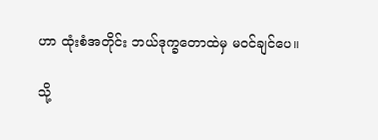ဟာ ထုံးစံအတိုင်း ဘယ်ဒုက္ခ‌တောထဲမှ မဝင်ချင်ပေ။

သို့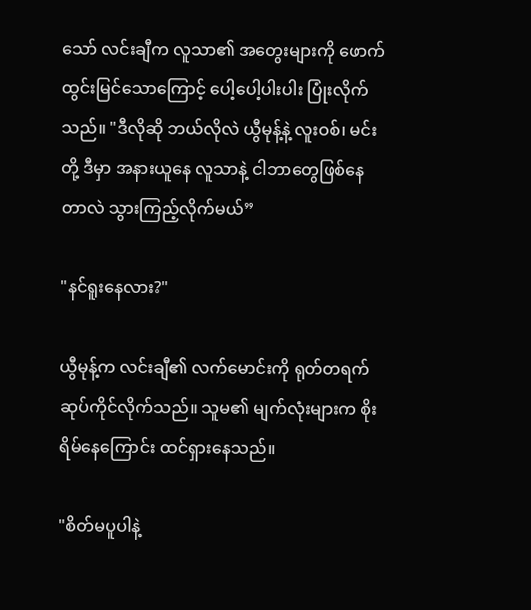သော် လင်းချီက လူသာ၏ အတွေးများကို ဖောက်ထွင်းမြင်‌သောကြောင့် ပေါ့ပေါ့ပါးပါး ပြုံးလိုက်သည်။ "ဒီလိုဆို ဘယ်လိုလဲ ယွီမုန့်နဲ့ လူးဝစ်၊ မင်းတို့ ဒီမှာ အနားယူ‌နေ လူသာနဲ့ ငါဘာတွေဖြစ်နေတာလဲ သွားကြည့်လိုက်မယ်”

"နင်ရူးနေလား?"

ယွီမုန့်က လင်းချီ၏ လက်မောင်းကို ရုတ်တရက် ဆုပ်ကိုင်လိုက်သည်။ သူမ၏ မျက်လုံးများက စိုးရိမ်‌နေကြောင်း ထင်ရှား‌နေသည်။

"စိတ်မပူပါနဲ့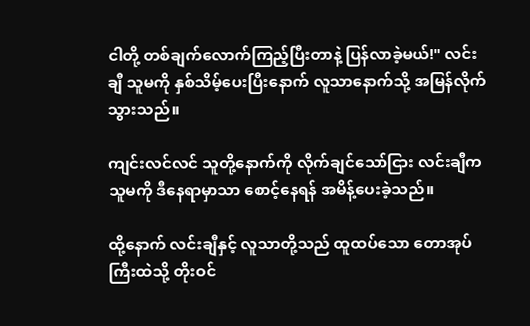ငါတို့ တစ်ချက်လောက်ကြည့်ပြီးတာနဲ့ ပြန်လာခဲ့မယ်!" လင်းချီ သူမကို နှစ်သိမ့်ပေးပြီးနောက် လူသာနောက်သို့ အမြန်လိုက်သွားသည်။

ကျင်းလင်လင် သူတို့နောက်ကို လိုက်ချင်သော်ငြား လင်းချီက သူမကို ဒီနေရာမှာသာ စောင့်နေရန် အမိန့်ပေးခဲ့သည်။

ထို့နောက် လင်းချီနှင့် လူသာတို့သည် ထူထပ်သော တောအုပ်ကြီးထဲသို့ တိုးဝင်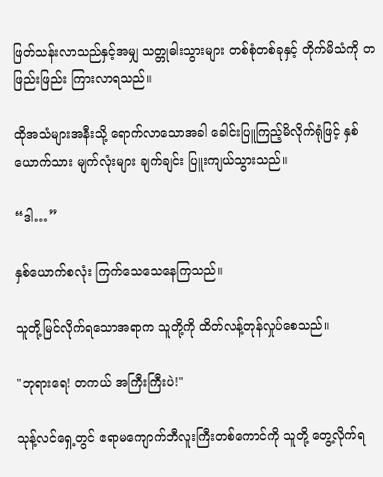ဖြတ်သန်းလာသည်နှင့်အမျှ သတ္တုဓါးသွားများ တစ်စုံတစ်ခုနှင့် တိုက်မိသံကို တဖြည်းဖြည်း ကြားလာရသည်။

ထိုအသံများအနီးသို့ ရောက်လာသောအခါ ခေါင်းပြူကြည့်မိလိုက်ရုံဖြင့် နှစ်ယောက်သား မျက်လုံးများ ချက်ချင်း ပြူးကျယ်သွားသည်။

“ဒါ…”

နှစ်ယောက်စလုံး ကြက်သေသေနေကြသည်။

သူတို့မြင်လိုက်ရသောအရာက သူတို့ကို ထိတ်လန့်တုန်လှုပ်စေသည်။

"ဘုရားရေ! တကယ် အကြီးကြီးပဲ!"

သုန့်လင်ရှေ့တွင် ဧရာမကျောက်ဘီလူးကြီးတစ်ကောင်ကို သူတို့ တွေ့လိုက်ရ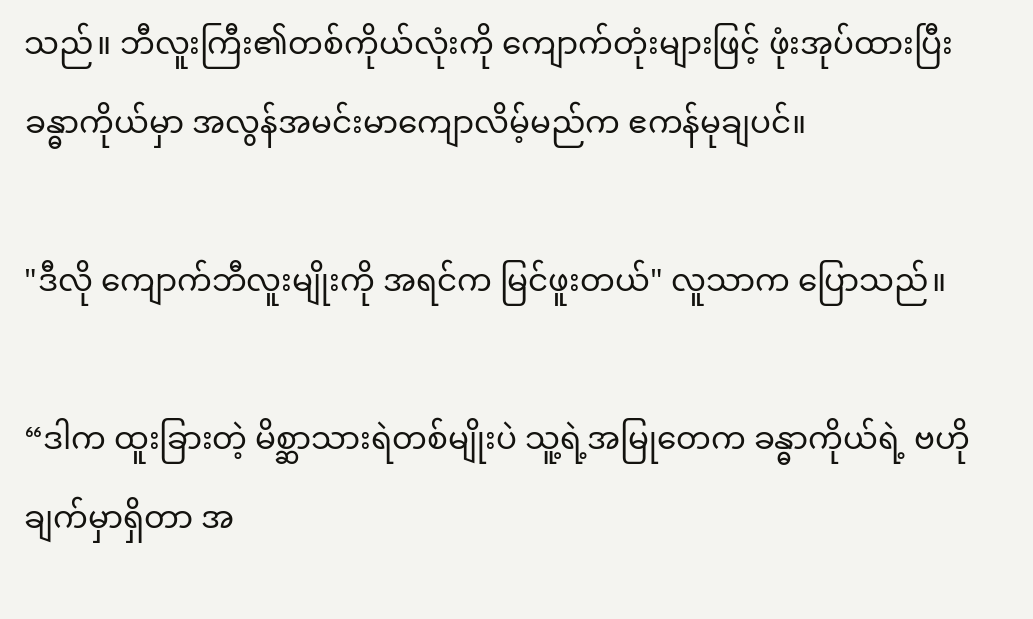သည်။ ဘီလူးကြီး၏တစ်ကိုယ်လုံးကို ကျောက်တုံးများဖြင့် ဖုံးအုပ်ထားပြီး ခန္ဓာကိုယ်မှာ အလွန်အမင်းမာကျောလိမ့်မည်က ဧကန်မုချပင်။

"ဒီလို ကျောက်ဘီလူးမျိုးကို အရင်က မြင်ဖူးတယ်" လူသာက ပြောသည်။

“ဒါက ထူးခြားတဲ့ မိစ္ဆာသားရဲတစ်မျိုးပဲ သူ့ရဲ့အမြု‌တေက ခန္ဓာကိုယ်ရဲ့ ဗဟိုချက်မှာရှိတာ အ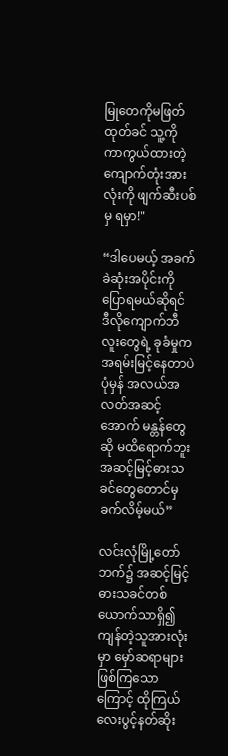မြုတေကိုမဖြတ်ထုတ်ခင် သူ့ကို ကာကွယ်ထားတဲ့ ကျောက်တုံးအားလုံးကို ဖျက်ဆီးပစ်မှ ရမှာ!"

“ဒါပေမယ့် အခက်ခဲဆုံးအပိုင်းကိုပြောရမယ်ဆိုရင် ဒီလိုကျောက်ဘီလူးတွေရဲ့ ခုခံမှုက အရမ်းမြင့်နေတာပဲ ပုံမှန် အလယ်အလတ်အဆင့်အောက် မန္တန်တွေဆို မထိရောက်ဘူး အဆင့်မြင့်ဓားသခင်တွေတောင်မှ ခက်လိမ့်မယ်”

လင်းလုံမြို့‌တော်ဘက်၌ အဆင့်မြင့်ဓားသခင်တစ်ယောက်သာရှိ၍ ကျန်တဲ့သူအားလုံးမှာ မှော်ဆရာများဖြစ်ကြသောကြောင့် ထိုကြယ်လေးပွင့်နတ်ဆိုး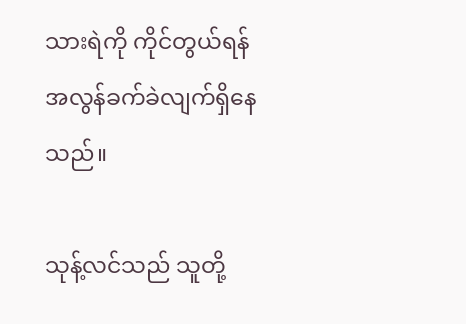သားရဲကို ကိုင်တွယ်ရန် အလွန်ခက်ခဲလျက်ရှိနေသည်။

သုန့်လင်သည် သူတို့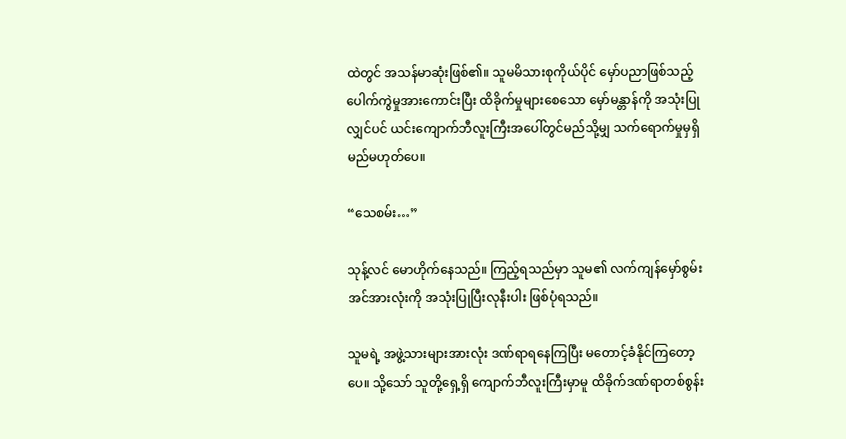ထဲတွင် အသန်မာဆုံးဖြစ်၏။ သူမမိသားစုကိုယ်ပိုင် မှော်ပညာဖြစ်သည့် ပေါက်ကွဲမှုအားကောင်းပြီး ထိခိုက်မှုများစေသော မှော်မန္တာန်ကို အသုံးပြုလျှင်ပင် ယင်းကျောက်ဘီလူးကြီးအပေါ်တွင်မည်သို့မျှ သက်ရောက်မှုမှရှိမည်မဟုတ်ပေ။

“သေစမ်း…”

သုန့်လင် မောဟိုက်နေသည်။ ကြည့်ရသည်မှာ သူမ၏ လက်ကျန်မှော်စွမ်းအင်အားလုံးကို အသုံးပြုပြီးလုနီးပါး ဖြစ်ပုံရသည်။

သူမရဲ့ အဖွဲ့သားများအားလုံး ဒဏ်ရာရနေကြပြီး မတောင့်ခံနိုင်ကြတော့ပေ။ သို့သော် သူတို့ရှေ့ရှိ ကျောက်ဘီလူးကြီးမှာမူ ထိခိုက်ဒဏ်ရာတစ်စွန်း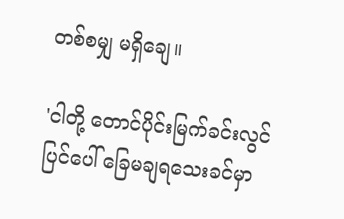တစ်စမျှ မရှိ‌ချေ။

'ငါတို့ တောင်ပိုင်းမြက်ခင်းလွင်ပြင်‌ပေါ် ခြေမချရသေးခင်မှာ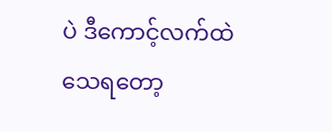ပဲ ဒီကောင့်လက်ထဲ သေရ‌တော့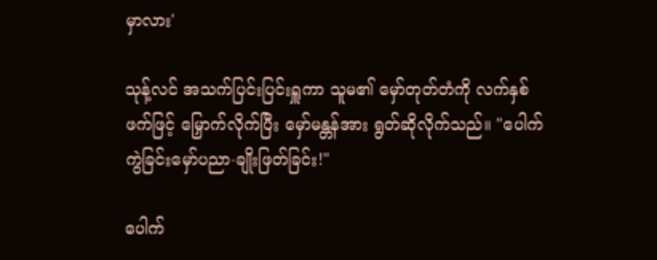မှာလား'

သုန့်လင် အသက်ပြင်းပြင်းရှူကာ သူမ၏ မှော်တုတ်တံကို လက်နှစ်ဖက်ဖြင့် မြှောက်လိုက်ပြီး မှော်မန္တန်အား ရွတ်ဆိုလိုက်သည်။ "ပေါက်ကွဲခြင်းမှော်ပညာ-ချိုးဖြတ်ခြင်း!"

ပေါက်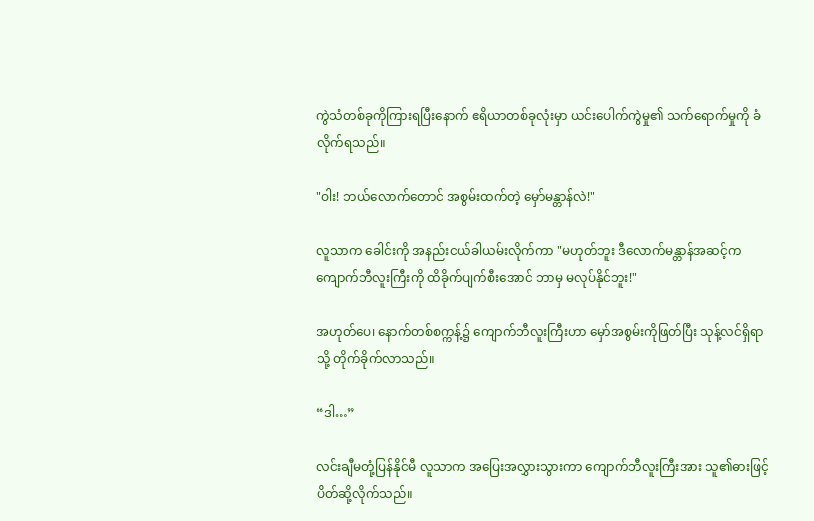ကွဲသံတစ်ခုကိုကြားရပြီးနောက် ဧရိယာတစ်ခုလုံးမှာ ယင်းပေါက်ကွဲမှု၏ သက်ရောက်မှုကို ခံလိုက်ရသည်။

"ဝါး! ဘယ်လောက်တောင် အစွမ်းထက်တဲ့ မှော်မန္တာန်လဲ!"

လူသာက ခေါင်းကို အနည်းငယ်ခါယမ်းလိုက်ကာ "မဟုတ်ဘူး ဒီလောက်မန္တာန်အဆင့်က ကျောက်ဘီလူးကြီးကို ထိခိုက်ပျက်စီးအောင် ဘာမှ မလုပ်နိုင်ဘူး!"

အဟုတ်ပေ၊ နောက်တစ်စက္ကန့်၌ ကျောက်ဘီလူးကြီးဟာ မှော်အစွမ်းကိုဖြတ်ပြီး သုန့်လင်ရှိရာသို့ တိုက်ခိုက်လာသည်။

“ဒါ…”

လင်းချီမတုံ့ပြန်နိုင်မီ လူသာက အပြေးအလွှားသွားကာ ကျောက်ဘီလူးကြီးအား သူ၏ဓားဖြင့် ပိတ်ဆို့လိုက်သည်။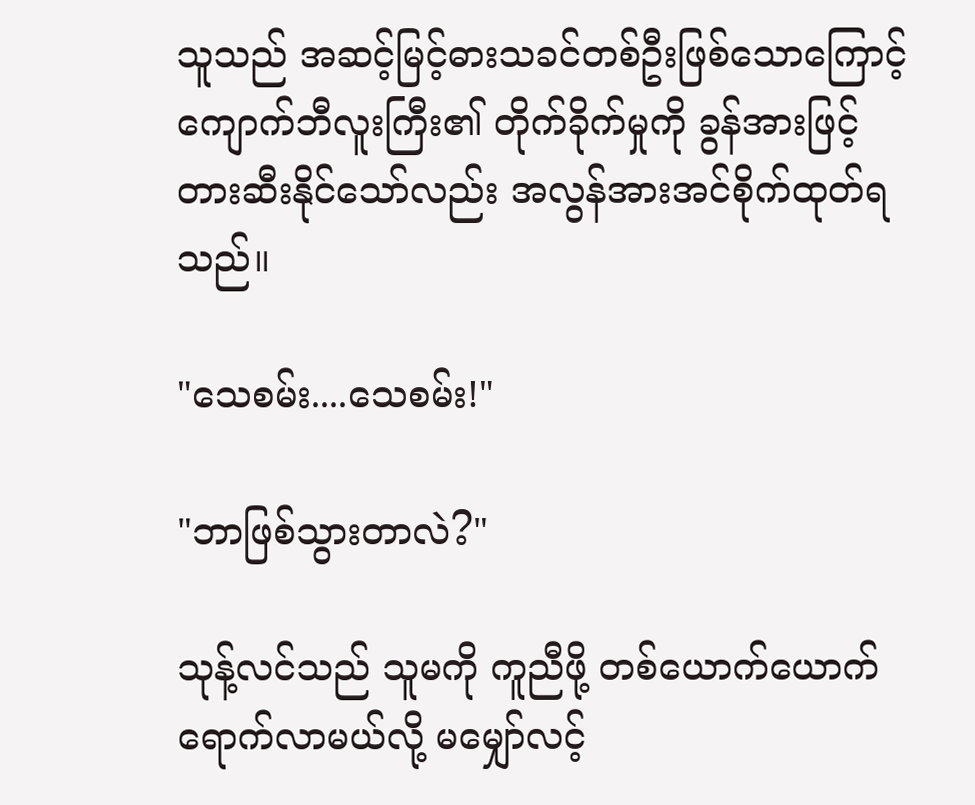သူသည် အဆင့်မြင့်ဓားသခင်တစ်ဦးဖြစ်သောကြောင့် ကျောက်ဘီလူးကြီး၏ တိုက်ခိုက်မှုကို ခွန်အားဖြင့် တားဆီးနိုင်သော်လည်း အလွန်အားအင်စိုက်ထုတ်ရသည်။

"သေစမ်း....သေစမ်း!"

"ဘာဖြစ်သွားတာလဲ?"

သုန့်လင်သည် သူမကို ကူညီဖို့ တစ်ယောက်ယောက် ရောက်လာမယ်လို့ မမျှော်လင့်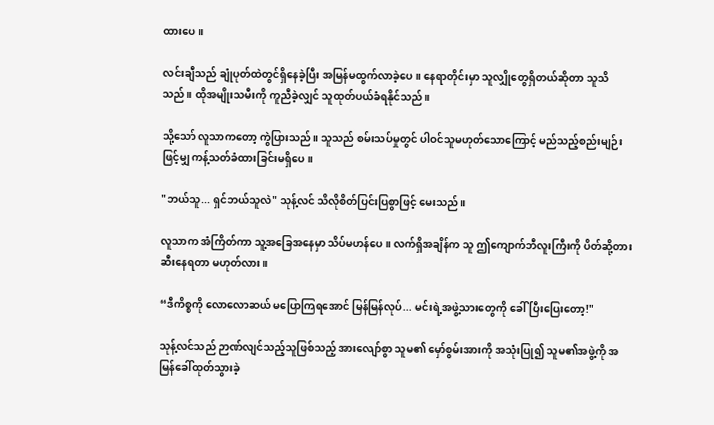ထား‌ပေ။

လင်းချီသည် ချုံပုတ်ထဲတွင်ရှိနေခဲ့ပြီး အမြန်မထွက်လာခဲ့ပေ။ နေရာတိုင်းမှာ သူလျှိုတွေရှိတယ်ဆိုတာ သူသိသည်။ ထိုအမျိုးသမီးကို ကူညီခဲ့လျှင် သူထုတ်ပယ်ခံရနိုင်သည်။

သို့သော် လူသာကတော့ ကွဲပြားသည်။ သူသည် စမ်းသပ်မှုတွင် ပါဝင်သူမဟုတ်သောကြောင့် မည်သည့်စည်းမျဉ်းဖြင့်မျှ ကန့်သတ်ခံထားခြင်းမရှိပေ။

"ဘယ်သူ... ရှင်ဘယ်သူလဲ" သုန့်လင် သိလိုစိတ်ပြင်းပြစွာဖြင့် မေးသည်။

လူသာက အံကြိတ်ကာ သူ့အခြေအနေမှာ သိပ်မဟန်ပေ။ လက်ရှိအချိန်က သူ ဤကျောက်ဘီလူးကြီးကို ပိတ်ဆို့တားဆီးနေရတာ မဟုတ်လား။

“ဒီကိစ္စကို လောလောဆယ် မပြောကြရအောင် မြန်မြန်လုပ်... မင်းရဲ့အဖွဲ့သားတွေကို ခေါ်ပြီးပြေးတော့!"

သုန့်လင်သည် ဉာဏ်လျင်သည့်သူဖြစ်သည့် အားလျော်စွာ သူမ၏ မှော်စွမ်းအားကို အသုံးပြု၍ သူမ၏အဖွဲ့ကို အမြန်ခေါ်ထုတ်သွားခဲ့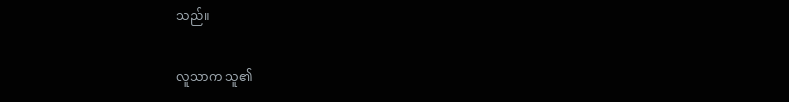သည်။

လူသာက သူ၏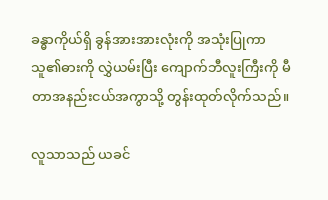ခန္ဓာကိုယ်ရှိ ခွန်အားအားလုံးကို အသုံးပြုကာ သူ၏ဓားကို လွှဲယမ်းပြီး ကျောက်ဘီလူးကြီးကို မီတာအနည်းငယ်အကွာသို့ တွန်းထုတ်လိုက်သည်။

လူသာသည် ယခင်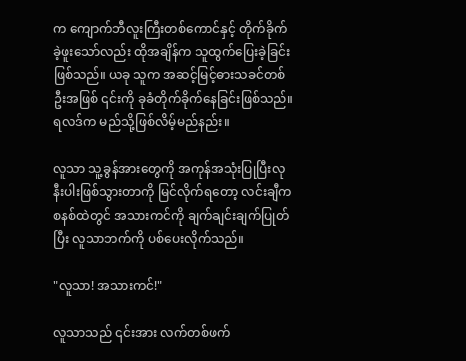က ကျောက်ဘီလူးကြီးတစ်ကောင်နှင့် တိုက်ခိုက်ခဲ့ဖူးသော်လည်း ထိုအချိန်က သူထွက်ပြေးခဲ့ခြင်းဖြစ်သည်။ ယခု သူက အဆင့်မြင့်ဓားသခင်တစ်ဦးအဖြစ် ၎င်းကို ခုခံတိုက်ခိုက်နေခြင်းဖြစ်သည်။ ရလဒ်က မည်သို့ဖြစ်လိမ့်မည်နည်း။

လူသာ သူ့ခွန်အားတွေကို အကုန်အသုံးပြုပြီးလုနီးပါးဖြစ်သွားတာကို မြင်လိုက်ရတော့ လင်းချီက စနစ်ထဲတွင် အသားကင်ကို ချက်ချင်းချက်ပြုတ်ပြီး လူသာဘက်ကို ပစ်‌‌ပေးလိုက်သည်။

"လူသာ! အသားကင်!"

လူသာသည် ၎င်းအား လက်တစ်ဖက်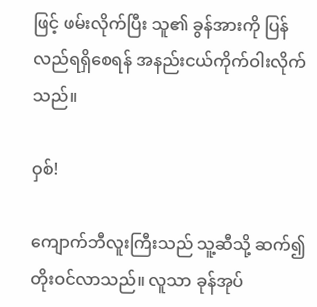ဖြင့် ဖမ်းလိုက်ပြီး သူ၏ ခွန်အားကို ပြန်လည်ရရှိ‌စေရန် အနည်းငယ်ကိုက်ဝါးလိုက်သည်။

ဝှစ်!

ကျောက်ဘီလူးကြီးသည် သူ့ဆီသို့ ဆက်၍တိုးဝင်လာသည်။ လူသာ ခုန်‌အုပ်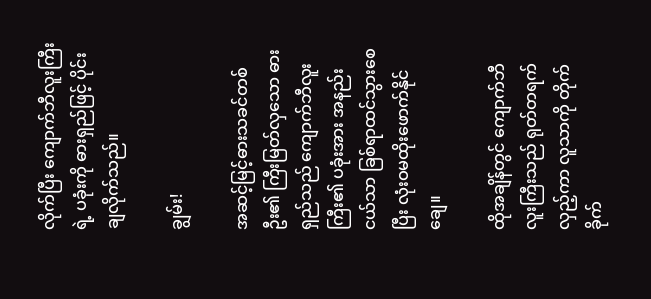လိုက်ပြီး ကျောက်ဘီလူးကြီးရဲ့ ပခုံးကို ဓားရှည်ဖြင့် ပိုင်းချလိုက်သည်။

ချွမ်း!

အဆင့်မြင့်ဓားသခင်တစ်ဦး၏ ကြီးမြတ်လှသော ဓားရှည်သည် ကျောက်ဘီလူးကြီး၏ ပခုံးအား အနည်းငယ်သာ ခြစ်ရာထင်သွားစေပြီး လုံးဝမထိုးဖောက်နိုင်ချေ။

ထိုအချိန်တွင် ကျောက်ဘီလူးကြီးသည် ရုတ်တရက် လှည့်ကာ လူသာကို တိုက်ခိုက်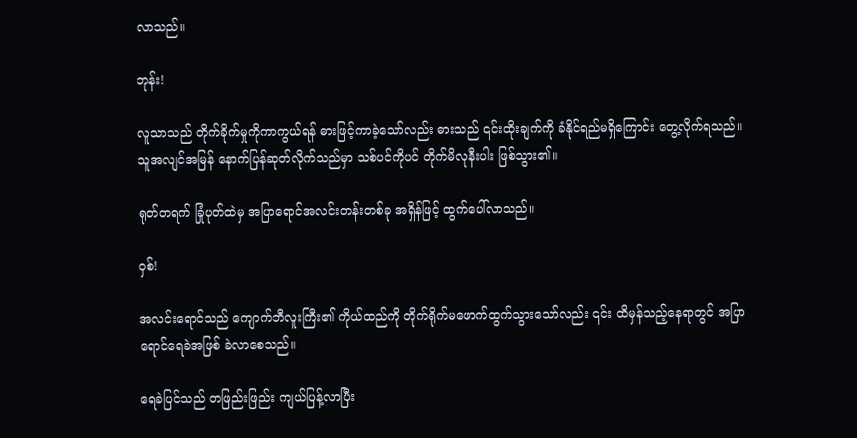လာသည်။

ဘုန်း!

လူသာသည် တိုက်ခိုက်မှုကိုကာကွယ်ရန် ဓားဖြင့်ကာခဲ့သော်လည်း ဓားသည် ၎င်းထိုးချက်ကို ခံနိုင်ရည်မရှိကြောင်း တွေ့လိုက်ရသည်။ သူအလျင်အမြန် နောက်ပြန်ဆုတ်လိုက်သည်မှာ သစ်ပင်ကိုပင် တိုက်မိလုနီးပါး ဖြစ်သွား၏။

ရုတ်တရက် ခြုံပုတ်ထဲမှ အပြာရောင်အလင်းတန်းတစ်ခု အရှိန်ဖြင့် ထွက်ပေါ်လာသည်။

ဝှစ်!

အလင်း‌ရောင်သည် ကျောက်ဘီလူးကြီး၏ ကိုယ်ထည်ကို တိုက်ရိုက်မဖောက်ထွက်သွားသော်လည်း ၎င်း ထိမှန်သည့်နေရာတွင် အပြာရောင်ရေခဲအဖြစ် ခဲလာစေသည်။

ရေခဲပြင်သည် တဖြည်းဖြည်း ကျယ်ပြန့်လာပြီး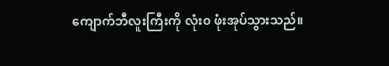ကျောက်ဘီလူးကြီးကို လုံး၀ ဖုံးအုပ်သွားသည်။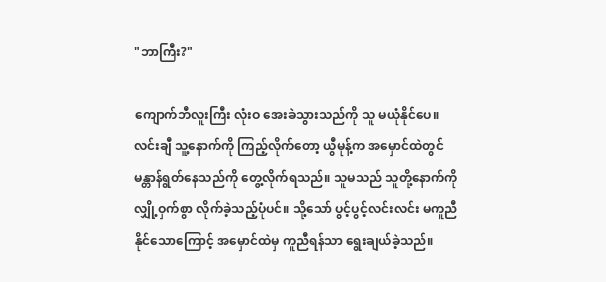"ဘာကြီး?"

ကျောက်ဘီလူးကြီး လုံးဝ အေးခဲသွားသည်ကို သူ မယုံနိုင်‌ပေ။ လင်းချီ သူ့နောက်ကို ကြည့်လိုက်တော့ ယွီမုန့်က အမှောင်ထဲတွင် မန္တာန်ရွတ်နေသည်ကို တွေ့လိုက်ရသည်။ သူမသည် သူတို့‌နောက်ကို လျှို့ဝှက်စွာ လိုက်ခဲ့သည့်ပုံပင်။ သို့သော် ပွင့်ပွင့်လင်းလင်း မကူညီနိုင်သောကြောင့် အမှောင်ထဲမှ ကူညီရန်သာ ရွေးချယ်ခဲ့သည်။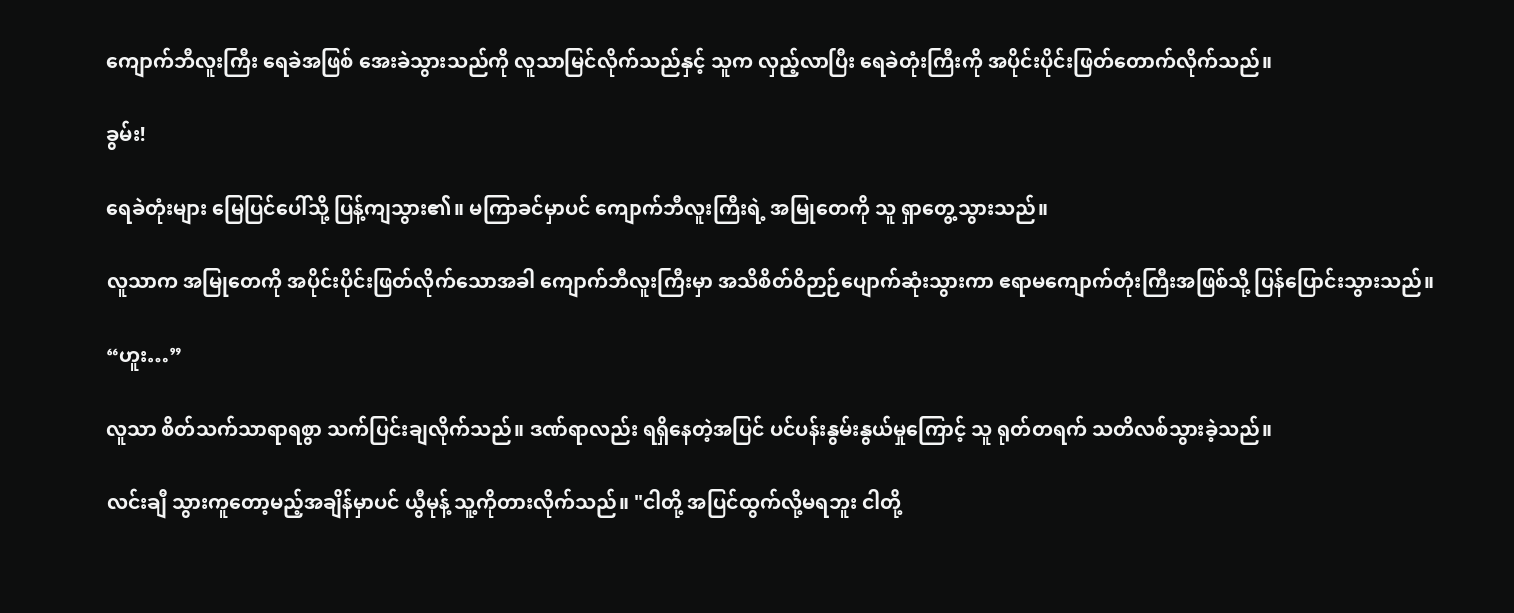ကျောက်ဘီလူးကြီး ရေခဲအဖြစ် အေးခဲသွားသည်ကို လူသာမြင်လိုက်သည်နှင့် သူက လှည့်လာပြီး ရေခဲတုံးကြီးကို အပိုင်းပိုင်းဖြတ်တောက်လိုက်သည်။

ခွမ်း!

ရေခဲတုံးများ မြေပြင်ပေါ်သို့ ပြန့်ကျသွား၏။ မကြာခင်မှာပင် ကျောက်ဘီလူးကြီးရဲ့ အမြုတေကို သူ ရှာတွေ့သွားသည်။

လူသာက အမြုတေကို အပိုင်းပိုင်းဖြတ်လိုက်သောအခါ ကျောက်ဘီလူးကြီးမှာ အသိစိတ်ဝိဉာဉ်ပျောက်ဆုံးသွားကာ ဧရာမကျောက်တုံးကြီးအဖြစ်သို့ ပြန်ပြောင်းသွားသည်။

“ဟူး…”

လူသာ စိတ်သက်သာရာရစွာ သက်ပြင်းချလိုက်သည်။ ဒဏ်ရာလည်း ရရှိနေတဲ့အပြင် ပင်ပန်းနွမ်းနွယ်မှုကြောင့် သူ ရုတ်တရက် သတိလစ်သွားခဲ့သည်။

လင်းချီ သွားကူတော့မည့်အချိန်မှာပင် ယွီမုန့် သူ့ကိုတားလိုက်သည်။ "ငါတို့ အပြင်ထွက်လို့မရဘူး ငါတို့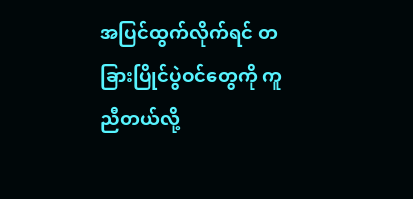အပြင်ထွက်လိုက်ရင် တခြားပြိုင်ပွဲဝင်တွေကို ကူညီတယ်လို့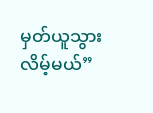မှတ်ယူသွားလိမ့်မယ်”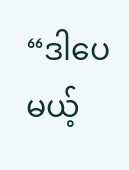“ဒါ‌ပေမယ့်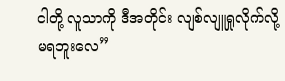ငါတို့ လူသာကို ဒီအတိုင်း လျစ်လျူရှုလိုက်လို့ မရဘူးလေ”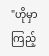"ဟိုမှာကြည့်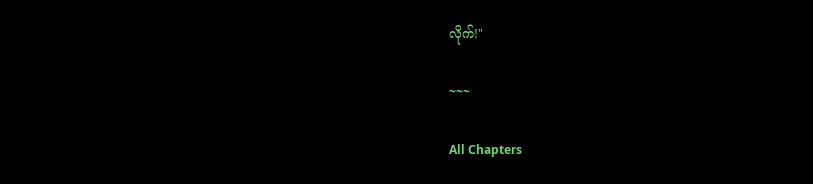လိုက်!"

~~~

All Chapters